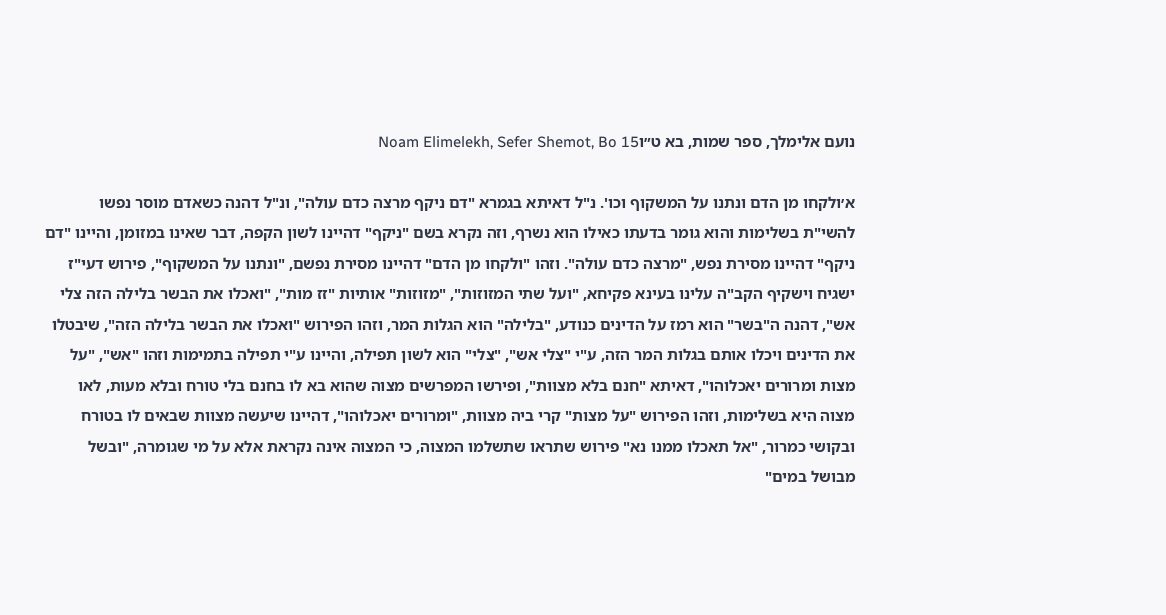נועם אלימלך, ספר שמות, בא ט״וNoam Elimelekh, Sefer Shemot, Bo 15

א׳ולקחו מן הדם ונתנו על המשקוף וכו'. נ"ל דאיתא בגמרא "דם ניקף מרצה כדם עולה", ונ"ל דהנה כשאדם מוסר נפשו להשי"ת בשלימות והוא גומר בדעתו כאילו הוא נשרף, וזה נקרא בשם "ניקף" דהיינו לשון הקפה, דבר שאינו במזומן, והיינו "דם ניקף" דהיינו מסירת נפש, "מרצה כדם עולה". וזהו "ולקחו מן הדם" דהיינו מסירת נפשם, "ונתנו על המשקוף", פירוש דעי"ז ישגיח וישקיף הקב"ה עלינו בעינא פקיחא, "ועל שתי המזוזות", "מזוזות" אותיות "זז מות", "ואכלו את הבשר בלילה הזה צלי אש", דהנה ה"בשר" הוא רמז על הדינים כנודע, "בלילה" הוא הגלות המר, וזהו הפירוש "ואכלו את הבשר בלילה הזה", שיבטלו את הדינים ויכלו אותם בגלות המר הזה, ע"י "צלי אש", "צלי" הוא לשון תפילה, והיינו ע"י תפילה בתמימות וזהו "אש", "על מצות ומרורים יאכלוהו", דאיתא "חנם בלא מצוות", ופירשו המפרשים מצוה שהוא בא לו בחנם בלי טורח ובלא מעות, לאו מצוה היא בשלימות, וזהו הפירוש "על מצות" קרי ביה מצוות, "ומרורים יאכלוהו", דהיינו שיעשה מצוות שבאים לו בטורח ובקושי כמרור, "אל תאכלו ממנו נא" פירוש שתראו שתשלמו המצוה, כי המצוה אינה נקראת אלא על מי שגומרה, "ובשל מבושל במים"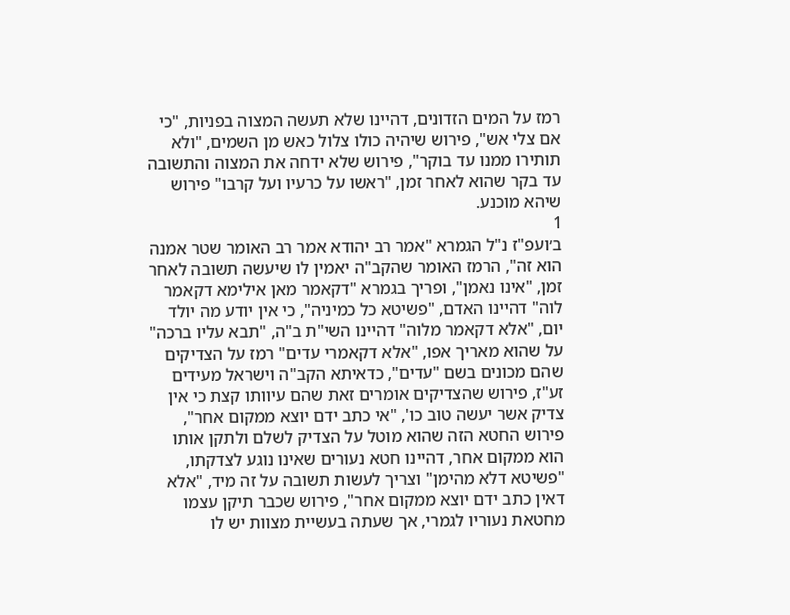רמז על המים הזדונים, דהיינו שלא תעשה המצוה בפניות, "כי אם צלי אש", פירוש שיהיה כולו צלול כאש מן השמים, "ולא תותירו ממנו עד בוקר", פירוש שלא ידחה את המצוה והתשובה עד בקר שהוא לאחר זמן, "ראשו על כרעיו ועל קרבו" פירוש שיהא מוכנע.
1
ב׳ועפ"ז נ"ל הגמרא "אמר רב יהודא אמר רב האומר שטר אמנה הוא זה", הרמז האומר שהקב"ה יאמין לו שיעשה תשובה לאחר זמן, "אינו נאמן", ופריך בגמרא "דקאמר מאן אילימא דקאמר לוה" דהיינו האדם, "פשיטא כל כמיניה", כי אין יודע מה יולד יום, "אלא דקאמר מלוה" דהיינו השי"ת ב"ה, "תבא עליו ברכה" על שהוא מאריך אפו, "אלא דקאמרי עדים" רמז על הצדיקים שהם מכונים בשם "עדים", כדאיתא הקב"ה וישראל מעידים זע"ז, פירוש שהצדיקים אומרים זאת שהם עיוותו קצת כי אין צדיק אשר יעשה טוב כו', "אי כתב ידם יוצא ממקום אחר", פירוש החטא הזה שהוא מוטל על הצדיק לשלם ולתקן אותו הוא ממקום אחר, דהיינו חטא נעורים שאינו נוגע לצדקתו, "פשיטא דלא מהימן" וצריך לעשות תשובה על זה מיד, "אלא דאין כתב ידם יוצא ממקום אחר", פירוש שכבר תיקן עצמו מחטאת נעוריו לגמרי, אך שעתה בעשיית מצוות יש לו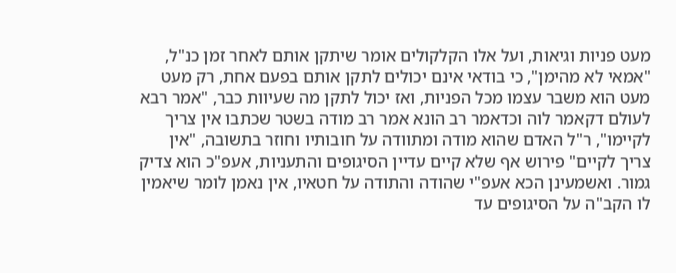מעט פניות וגיאות, ועל אלו הקלקולים אומר שיתקן אותם לאחר זמן כנ"ל, "אמאי לא מהימן", כי בודאי אינם יכולים לתקן אותם בפעם אחת, רק מעט מעט הוא משבר עצמו מכל הפניות, ואז יכול לתקן מה שעיוות כבר, "אמר רבא לעולם דקאמר לוה וכדאמר רב הונא אמר רב מודה בשטר שכתבו אין צריך לקיימו", ר"ל האדם שהוא מודה ומתוודה על חובותיו וחוזר בתשובה, "אין צריך לקיים" פירוש אף שלא קיים עדיין הסיגופים והתעניות, אעפ"כ הוא צדיק גמור. ואשמעינן הכא אעפ"י שהודה והתודה על חטאיו, אין נאמן לומר שיאמין לו הקב"ה על הסיגופים עד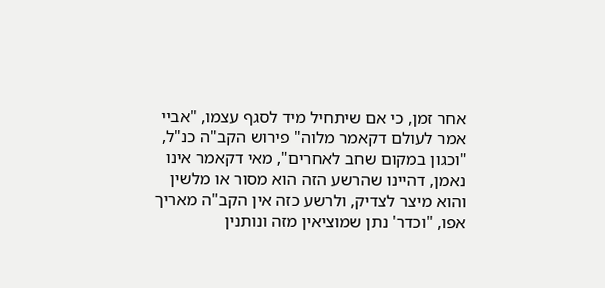אחר זמן, כי אם שיתחיל מיד לסגף עצמו, "אביי אמר לעולם דקאמר מלוה" פירוש הקב"ה כנ"ל, "וכגון במקום שחב לאחרים", מאי דקאמר אינו נאמן, דהיינו שהרשע הזה הוא מסור או מלשין והוא מיצר לצדיק, ולרשע כזה אין הקב"ה מאריך אפו, "וכדר' נתן שמוציאין מזה ונותנין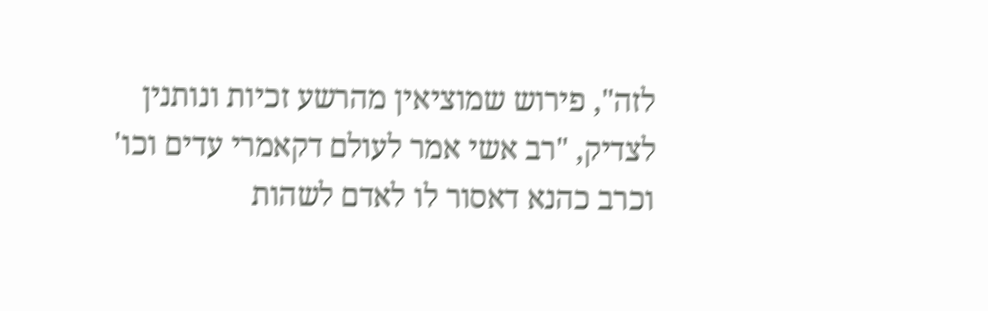לזה", פירוש שמוציאין מהרשע זכיות ונותנין לצדיק, "רב אשי אמר לעולם דקאמרי עדים וכו' וכרב כהנא דאסור לו לאדם לשהות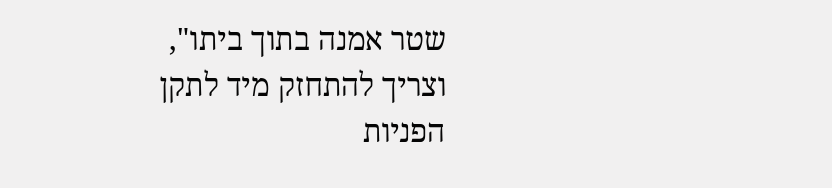שטר אמנה בתוך ביתו", וצריך להתחזק מיד לתקן הפניות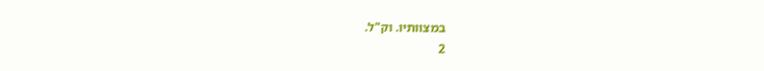במצוותיו. וק"ל.
2